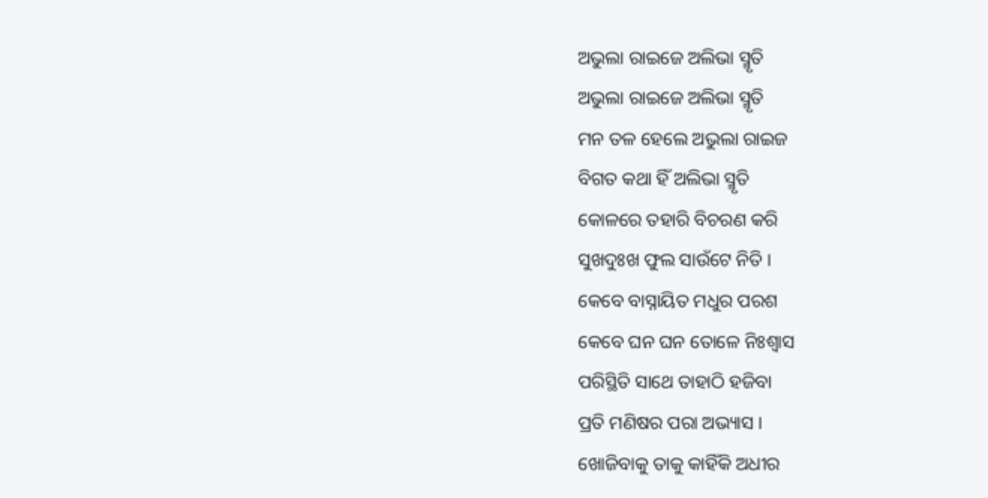ଅଭୁଲା ରାଇଜେ ଅଲିଭା ସ୍ମୃତି
ଅଭୁଲା ରାଇଜେ ଅଲିଭା ସ୍ମୃତି
ମନ ତଳ ହେଲେ ଅଭୁଲା ରାଇଜ
ବିଗତ କଥା ହିଁ ଅଲିଭା ସ୍ମୃତି
କୋଳରେ ତହାରି ବିଚରଣ କରି
ସୁଖଦୁଃଖ ଫୁଲ ସାଉଁଟେ ନିତି ।
କେବେ ବାସ୍ନାୟିତ ମଧୁର ପରଶ
କେବେ ଘନ ଘନ ତୋଳେ ନିଃଶ୍ବାସ
ପରିସ୍ଥିତି ସାଥେ ତାହାଠି ହଜିବା
ପ୍ରତି ମଣିଷର ପରା ଅଭ୍ୟାସ ।
ଖୋଜିବାକୁ ତାକୁ କାହିଁକି ଅଧୀର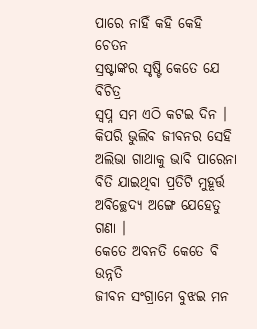ପାରେ ନାହିଁ କହି କେହି ଚେତନ
ସ୍ରଷ୍ଟାଙ୍କର ସୃଷ୍ଟି କେତେ ଯେ ବିଚିତ୍ର
ସ୍ବପ୍ନ ସମ ଏଠି କଟଇ ଦିନ ।
କିପରି ଭୁଲିବ ଜୀବନର ସେହି
ଅଲିଭା ଗାଥାକୁ ଭାବି ପାରେନା
ବିତି ଯାଇଥିବା ପ୍ରତିଟି ମୁହୂର୍ତ୍ତ
ଅବିଚ୍ଛେଦ୍ୟ ଅଙ୍ଗେ ଯେହେତୁ ଗଣା ।
କେତେ ଅବନତି କେତେ ବି ଉନ୍ନତି
ଜୀବନ ସଂଗ୍ରାମେ ବୁଝଇ ମନ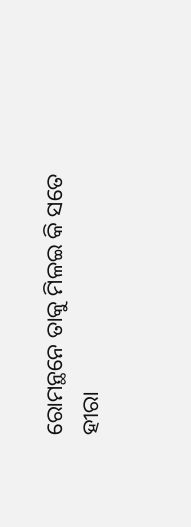ରୋମନ୍ଥନେ ତାକୁ ମିଳଇ କି ସତେ
ହୀରା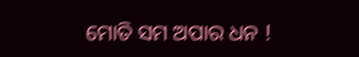ମୋତି ସମ ଅପାର ଧନ !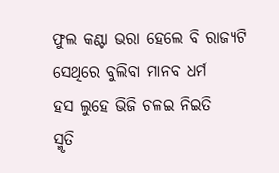ଫୁଲ କଣ୍ଟା ଭରା ହେଲେ ବି ରାଜ୍ୟଟି
ସେଥିରେ ବୁଲିବା ମାନବ ଧର୍ମ
ହସ ଲୁହେ ଭିଜି ଚଳଇ ନିଇତି
ସ୍ମୃତି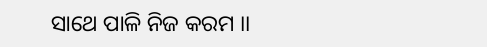ସାଥେ ପାଳି ନିଜ କରମ ।।